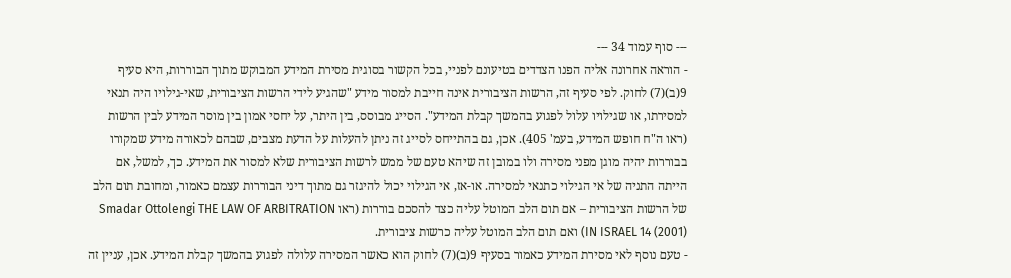--- סוף עמוד 34 ---
- הוראה אחרונה אליה הפנו הצדדים בטיעונם לפניי, בכל הקשור בסוגית מסירת המידע המבוקש מתוך הבוררות, היא סעיף 9(ב)(7) לחוק. לפי סעיף זה, הרשות הציבורית אינה חייבת למסור מידע "שהגיע לידי הרשות הציבורית, שאי-גילויו היה תנאי למסירתו, או שגילויו עלול לפגוע בהמשך קבלת המידע". הסייג מבוסס, בין היתר, על יחסי אמון בין מוסר המידע לבין הרשות (ראו ה"ח חופש המידע, בעמ' 405). אכן, גם בהתייחס לסייג זה ניתן להעלות על הדעת מצבים, שבהם לכאורה מידע שמקורו בבוררות יהיה מוגן מפני מסירה ולו במובן זה שיהא טעם של ממש לרשות הציבורית שלא למסור את המידע. כך, למשל, אם הייתה התניה של אי הגילוי כתנאי למסירה. או-אז, אי הגילוי יכול להיגזר גם מתוך דיני הבוררות עצמם כאמור, ומחובת תום הלב של הרשות הציבורית – אם תום הלב המוטל עליה כצד להסכם בוררות (ראו Smadar Ottolengi THE LAW OF ARBITRATION IN ISRAEL 14 (2001)) ואם תום הלב המוטל עליה כרשות ציבורית.
- טעם נוסף לאי מסירת המידע כאמור בסעיף 9(ב)(7) לחוק הוא כאשר המסירה עלולה לפגוע בהמשך קבלת המידע. אכן, עניין זה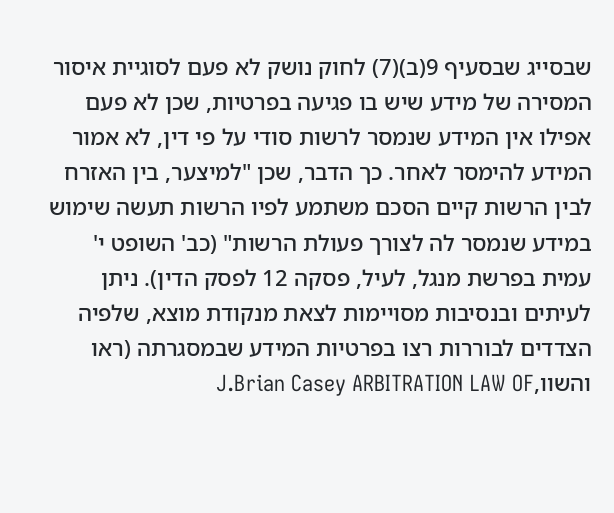שבסייג שבסעיף 9(ב)(7) לחוק נושק לא פעם לסוגיית איסור המסירה של מידע שיש בו פגיעה בפרטיות, שכן לא פעם אפילו אין המידע שנמסר לרשות סודי על פי דין, לא אמור המידע להימסר לאחר. כך הדבר, שכן "למיצער, בין האזרח לבין הרשות קיים הסכם משתמע לפיו הרשות תעשה שימוש במידע שנמסר לה לצורך פעולת הרשות" (כב' השופט י' עמית בפרשת מנגל, לעיל, פסקה 12 לפסק הדין). ניתן לעיתים ובנסיבות מסויימות לצאת מנקודת מוצא, שלפיה הצדדים לבוררות רצו בפרטיות המידע שבמסגרתה (ראו והשוו,J.Brian Casey ARBITRATION LAW OF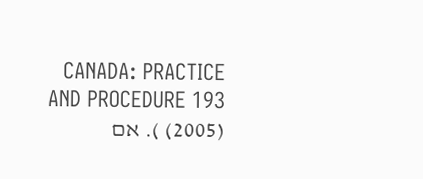CANADA: PRACTICE AND PROCEDURE 193 (2005) ). אם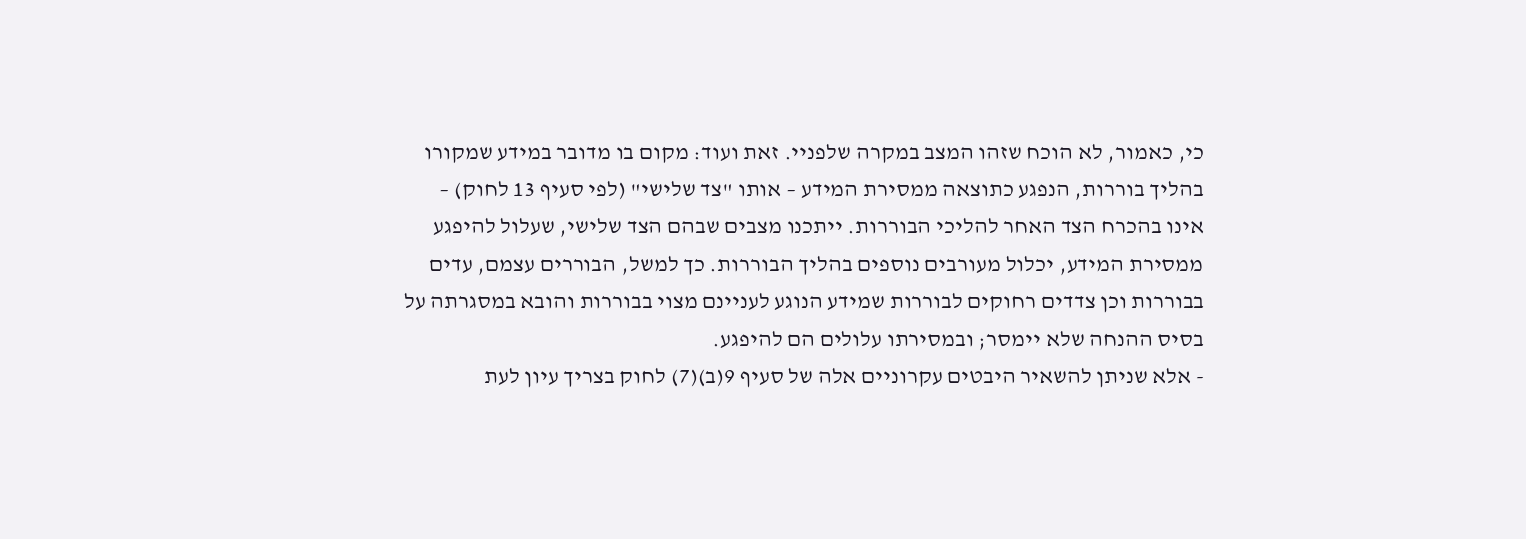כי, כאמור, לא הוכח שזהו המצב במקרה שלפניי. זאת ועוד: מקום בו מדובר במידע שמקורו בהליך בוררות, הנפגע כתוצאה ממסירת המידע – אותו "צד שלישי" (לפי סעיף 13 לחוק) – אינו בהכרח הצד האחר להליכי הבוררות. ייתכנו מצבים שבהם הצד שלישי, שעלול להיפגע ממסירת המידע, יכלול מעורבים נוספים בהליך הבוררות. כך למשל, הבוררים עצמם, עדים בבוררות וכן צדדים רחוקים לבוררות שמידע הנוגע לעניינם מצוי בבוררות והובא במסגרתה על בסיס ההנחה שלא יימסר; ובמסירתו עלולים הם להיפגע.
- אלא שניתן להשאיר היבטים עקרוניים אלה של סעיף 9(ב)(7) לחוק בצריך עיון לעת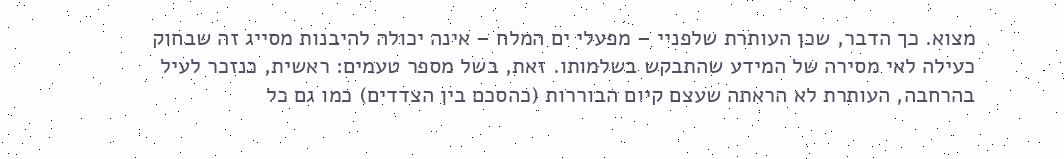מצוא. כך הדבר, שכן העותרת שלפניי – מפעלי ים המלח – אינה יכולה להיבנות מסייג זה שבחוק כעילה לאי מסירה של המידע שהתבקש בשלמותו. זאת, בשל מספר טעמים: ראשית, כנזכר לעיל בהרחבה, העותרת לא הראתה שעצם קיום הבוררות (כהסכם בין הצדדים) כמו גם כל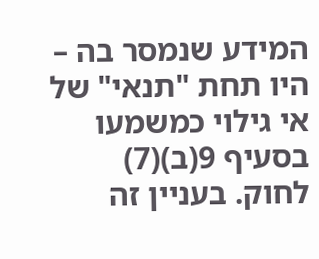המידע שנמסר בה – היו תחת "תנאי" של אי גילוי כמשמעו בסעיף 9(ב)(7) לחוק. בעניין זה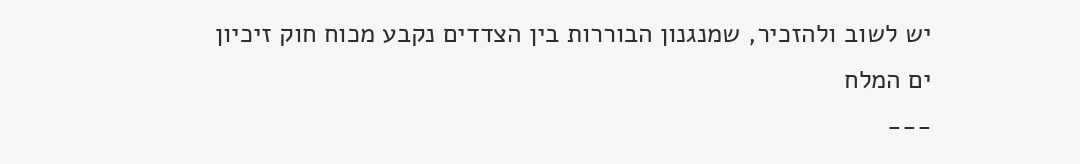יש לשוב ולהזכיר, שמנגנון הבוררות בין הצדדים נקבע מכוח חוק זיכיון ים המלח
---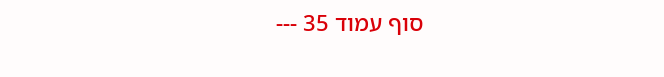סוף עמוד 35 ---